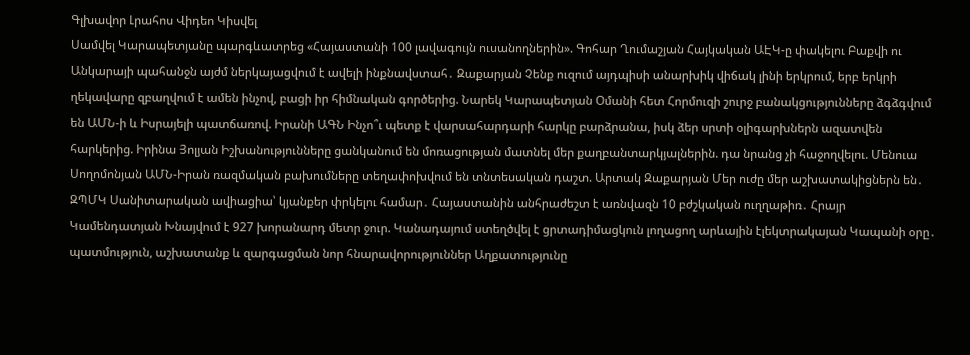Գլխավոր Լրահոս Վիդեո Կիսվել
Սամվել Կարապետյանը պարգևատրեց «Հայաստանի 100 լավագույն ուսանողներին». Գոհար Ղումաշյան Հայկական ԱԷԿ-ը փակելու Բաքվի ու Անկարայի պահանջն այժմ ներկայացվում է ավելի ինքնավստահ․ Զաքարյան Չենք ուզում այդպիսի անարխիկ վիճակ լինի երկրում, երբ երկրի ղեկավարը զբաղվում է ամեն ինչով, բացի իր հիմնական գործերից. Նարեկ Կարապետյան Օմանի հետ Հորմուզի շուրջ բանակցությունները ձգձգվում են ԱՄՆ-ի և Իսրայելի պատճառով. Իրանի ԱԳՆ Ինչո՞ւ պետք է վարսահարդարի հարկը բարձրանա, իսկ ձեր սրտի օլիգարխներն ազատվեն հարկերից. Իրինա Յոլյան Իշխանությունները ցանկանում են մոռացության մատնել մեր քաղբանտարկյալներին. դա նրանց չի հաջողվելու. Մենուա Սողոմոնյան ԱՄՆ-Իրան ռազմական բախումները տեղափոխվում են տնտեսական դաշտ. Արտակ Զաքարյան Մեր ուժը մեր աշխատակիցներն են․ ԶՊՄԿ Սանիտարական ավիացիա՝ կյանքեր փրկելու համար․ Հայաստանին անհրաժեշտ է առնվազն 10 բժշկական ուղղաթիռ․ Հրայր Կամենդատյան Խնայվում է 927 խորանարդ մետր ջուր. Կանադայում ստեղծվել է ցրտադիմացկուն լողացող արևային էլեկտրակայան Կապանի օրը․ պատմություն, աշխատանք և զարգացման նոր հնարավորություններ Աղքատությունը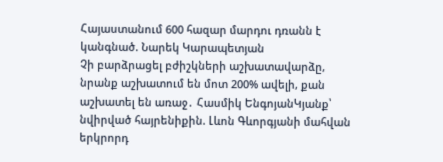Հայաստանում 600 հազար մարդու դռանն է կանգնած. Նարեկ Կարապետյան
Չի բարձրացել բժիշկների աշխատավարձը, նրանք աշխատում են մոտ 200% ավելի, քան աշխատել են առաջ․ Հասմիկ ԵնգոյանԿյանք՝ նվիրված հայրենիքին. Լևոն Գևորգյանի մահվան երկրորդ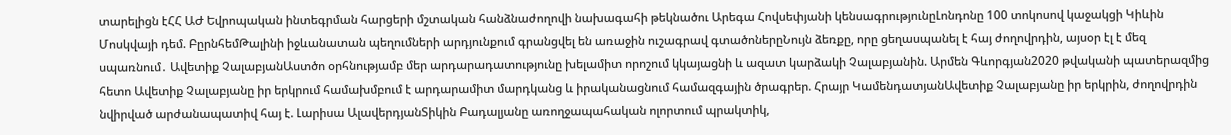տարելիցն էՀՀ ԱԺ Եվրոպական ինտեգրման հարցերի մշտական հանձնաժողովի նախագահի թեկնածու Արեգա Հովսեփյանի կենսագրությունըԼոնդոնը 100 տոկոսով կաջակցի Կիևին Մոսկվայի դեմ. ԲըրնհեմԹալինի իջևանատան պեղումների արդյունքում գրանցվել են առաջին ուշագրավ գտածոներըՆույն ձեռքը, որը ցեղասպանել է հայ ժողովրդին, այսօր էլ է մեզ սպառնում․ Ավետիք ՉալաբյանԱստծո օրհնությամբ մեր արդարադատությունը խելամիտ որոշում կկայացնի և ազատ կարձակի Չալաբյանին. Արմեն Գևորգյան2020 թվականի պատերազմից հետո Ավետիք Չալաբյանը իր երկրում համախմբում է արդարամիտ մարդկանց և իրականացնում համազգային ծրագրեր. Հրայր ԿամենդատյանԱվետիք Չալաբյանը իր երկրին, ժողովրդին նվիրված արժանապատիվ հայ է. Լարիսա ԱլավերդյանՏիկին Բադալյանը առողջապահական ոլորտում պրակտիկ,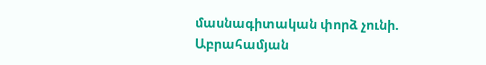մասնագիտական փորձ չունի. Աբրահամյան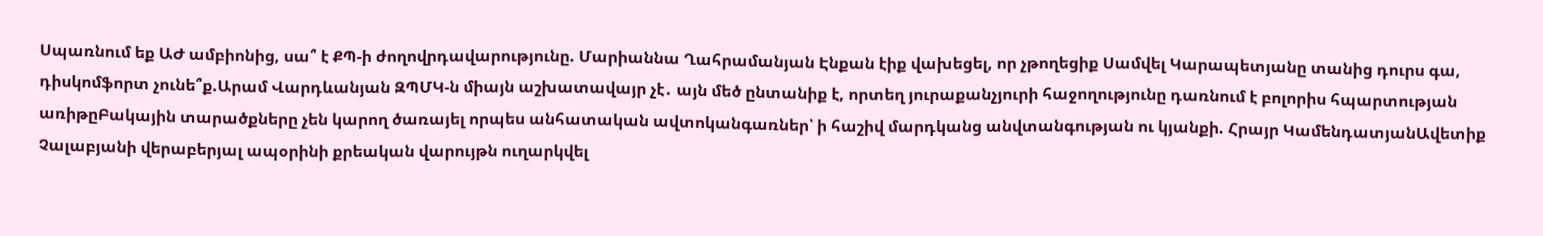Սպառնում եք ԱԺ ամբիոնից, սա՞ է ՔՊ-ի ժողովրդավարությունը. Մարիաննա Ղահրամանյան Էնքան էիք վախեցել, որ չթողեցիք Սամվել Կարապետյանը տանից դուրս գա, դիսկոմֆորտ չունե՞ք.Արամ Վարդևանյան ԶՊՄԿ-ն միայն աշխատավայր չէ․ այն մեծ ընտանիք է, որտեղ յուրաքանչյուրի հաջողությունը դառնում է բոլորիս հպարտության առիթըԲակային տարածքները չեն կարող ծառայել որպես անհատական ավտոկանգառներ՝ ի հաշիվ մարդկանց անվտանգության ու կյանքի. Հրայր ԿամենդատյանԱվետիք Չալաբյանի վերաբերյալ ապօրինի քրեական վարույթն ուղարկվել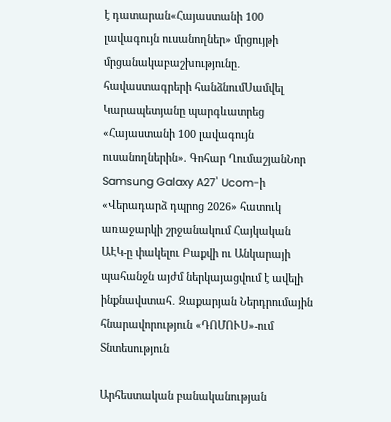է դատարան«Հայաստանի 100 լավագույն ուսանողներ» մրցույթի մրցանակաբաշխությունը․ հավաստագրերի հանձնումՍամվել Կարապետյանը պարգևատրեց «Հայաստանի 100 լավագույն ուսանողներին». Գոհար ՂումաշյանՆոր Samsung Galaxy A27՝ Ucom-ի «Վերադարձ դպրոց 2026» հատուկ առաջարկի շրջանակում Հայկական ԱԷԿ-ը փակելու Բաքվի ու Անկարայի պահանջն այժմ ներկայացվում է ավելի ինքնավստահ․ Զաքարյան Ներդրումային հնարավորություն «ԴՈՄՈՒՍ»-ում
Տնտեսություն

Արհեստական բանականության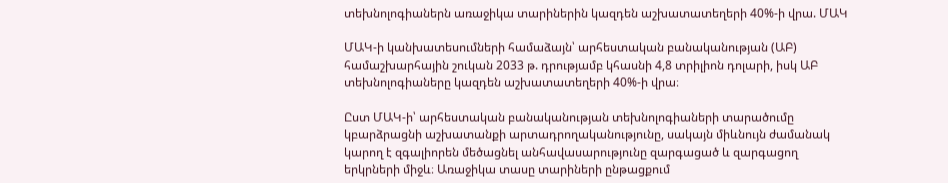տեխնոլոգիաներն առաջիկա տարիներին կազդեն աշխատատեղերի 40%-ի վրա. ՄԱԿ

ՄԱԿ-ի կանխատեսումների համաձայն՝ արհեստական բանականության (ԱԲ) համաշխարհային շուկան 2033 թ. դրությամբ կհասնի 4,8 տրիլիոն դոլարի, իսկ ԱԲ տեխնոլոգիաները կազդեն աշխատատեղերի 40%-ի վրա։

Ըստ ՄԱԿ-ի՝ արհեստական բանականության տեխնոլոգիաների տարածումը կբարձրացնի աշխատանքի արտադրողականությունը, սակայն միևնույն ժամանակ կարող է զգալիորեն մեծացնել անհավասարությունը զարգացած և զարգացող երկրների միջև։ Առաջիկա տասը տարիների ընթացքում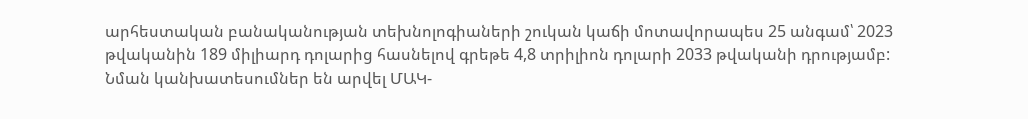արհեստական բանականության տեխնոլոգիաների շուկան կաճի մոտավորապես 25 անգամ՝ 2023 թվականին 189 միլիարդ դոլարից հասնելով գրեթե 4,8 տրիլիոն դոլարի 2033 թվականի դրությամբ: Նման կանխատեսումներ են արվել ՄԱԿ-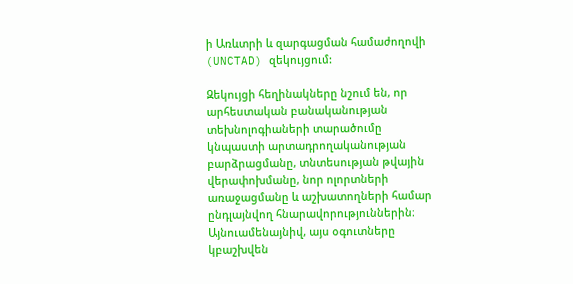ի Առևտրի և զարգացման համաժողովի (UNCTAD) զեկույցում:

Զեկույցի հեղինակները նշում են, որ արհեստական բանականության տեխնոլոգիաների տարածումը կնպաստի արտադրողականության բարձրացմանը, տնտեսության թվային վերափոխմանը, նոր ոլորտների առաջացմանը և աշխատողների համար ընդլայնվող հնարավորություններին։ Այնուամենայնիվ, այս օգուտները կբաշխվեն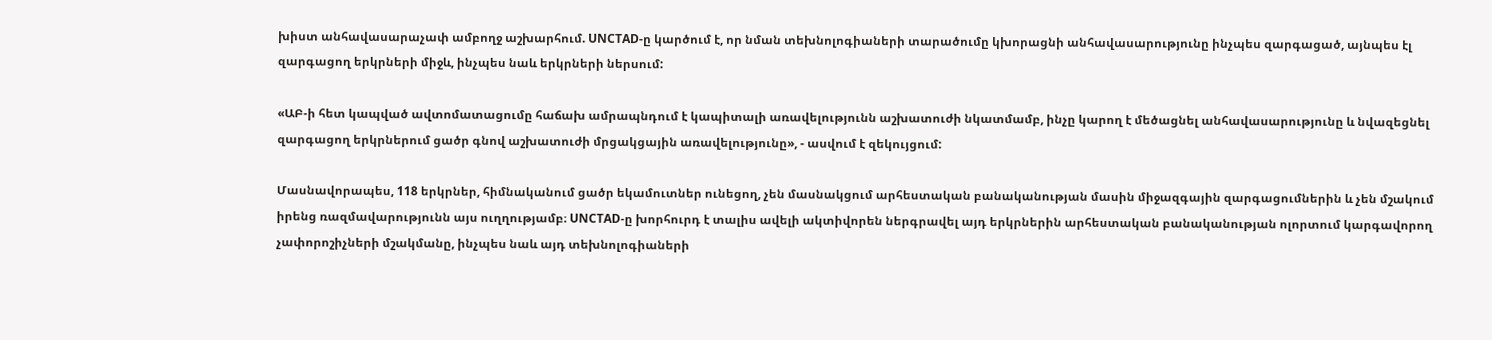խիստ անհավասարաչափ ամբողջ աշխարհում. UNCTAD-ը կարծում է, որ նման տեխնոլոգիաների տարածումը կխորացնի անհավասարությունը ինչպես զարգացած, այնպես էլ զարգացող երկրների միջև, ինչպես նաև երկրների ներսում:

«ԱԲ-ի հետ կապված ավտոմատացումը հաճախ ամրապնդում է կապիտալի առավելությունն աշխատուժի նկատմամբ, ինչը կարող է մեծացնել անհավասարությունը և նվազեցնել զարգացող երկրներում ցածր գնով աշխատուժի մրցակցային առավելությունը», - ասվում է զեկույցում:

Մասնավորապես, 118 երկրներ, հիմնականում ցածր եկամուտներ ունեցող, չեն մասնակցում արհեստական բանականության մասին միջազգային զարգացումներին և չեն մշակում իրենց ռազմավարությունն այս ուղղությամբ։ UNCTAD-ը խորհուրդ է տալիս ավելի ակտիվորեն ներգրավել այդ երկրներին արհեստական բանականության ոլորտում կարգավորող չափորոշիչների մշակմանը, ինչպես նաև այդ տեխնոլոգիաների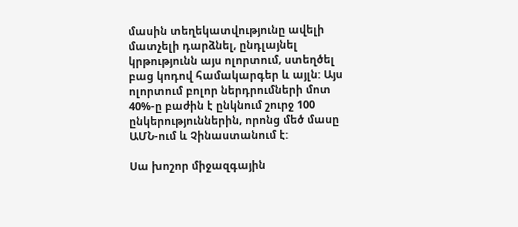մասին տեղեկատվությունը ավելի մատչելի դարձնել, ընդլայնել կրթությունն այս ոլորտում, ստեղծել բաց կոդով համակարգեր և այլն: Այս ոլորտում բոլոր ներդրումների մոտ 40%-ը բաժին է ընկնում շուրջ 100 ընկերություններին, որոնց մեծ մասը ԱՄՆ-ում և Չինաստանում է:

Սա խոշոր միջազգային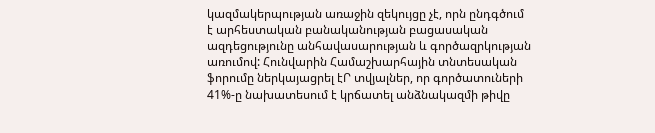կազմակերպության առաջին զեկույցը չէ, որն ընդգծում է արհեստական բանականության բացասական ազդեցությունը անհավասարության և գործազրկության առումով: Հունվարին Համաշխարհային տնտեսական ֆորումը ներկայացրել էՐ տվյալներ, որ գործատուների 41%-ը նախատեսում է կրճատել անձնակազմի թիվը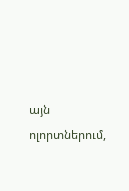այն ոլորտներում,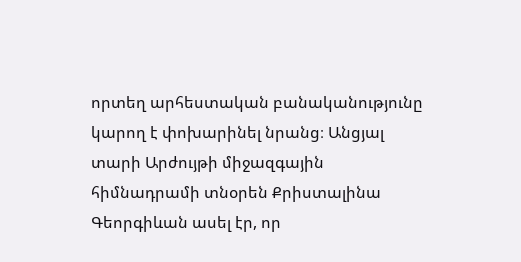որտեղ արհեստական բանականությունը կարող է փոխարինել նրանց։ Անցյալ տարի Արժույթի միջազգային հիմնադրամի տնօրեն Քրիստալինա Գեորգիևան ասել էր, որ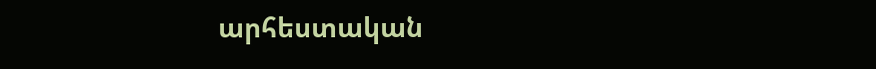արհեստական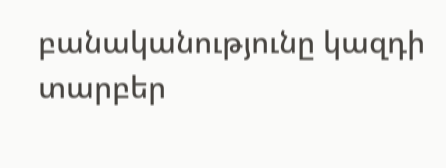բանականությունը կազդի տարբեր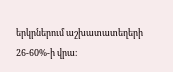երկրներում աշխատատեղերի 26-60%-ի վրա։